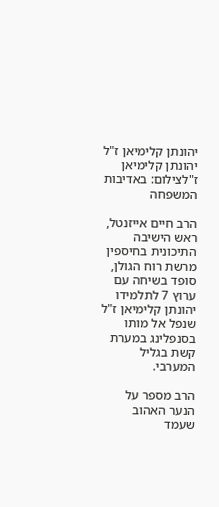יהונתן קלימיאן ז"ל
יהונתן קלימיאן ז"לצילום: באדיבות המשפחה

הרב חיים אייזנטל, ראש הישיבה התיכונית בחיספין מרשת רוח הגולן, סופד בשיחה עם ערוץ 7 לתלמידו יהונתן קלימיאן ז"ל שנפל אל מותו בסנפלינג במערת קשת בגליל המערבי.

הרב מספר על הנער האהוב שעמד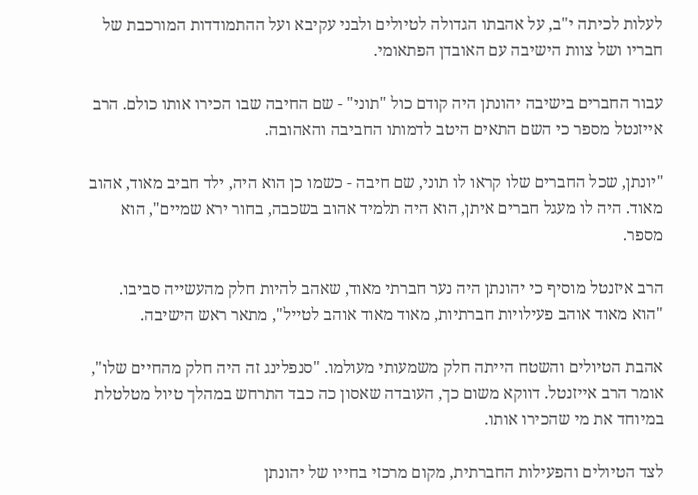לעלות לכיתה י"ב, על אהבתו הגדולה לטיולים ולבני עקיבא ועל ההתמודדות המורכבת של חבריו ושל צוות הישיבה עם האובדן הפתאומי.

עבור החברים בישיבה יהונתן היה קודם כול "תוני" - שם החיבה שבו הכירו אותו כולם. הרב אייזנטל מספר כי השם התאים היטב לדמותו החביבה והאהובה.

"יונתן, שכל החברים שלו קראו לו תוני, שם חיבה - כשמו כן הוא היה, ילד חביב מאוד, אהוב מאוד. היה לו מעגל חברים איתן, הוא היה תלמיד אהוב בשכבה, בחור ירא שמיים", הוא מספר.

הרב איזנטל מוסיף כי יהונתן היה נער חברתי מאוד, שאהב להיות חלק מהעשייה סביבו. "הוא מאוד אוהב פעילויות חברתיות, מאוד מאוד אוהב לטייל", מתאר ראש הישיבה.

אהבת הטיולים והשטח הייתה חלק משמעותי מעולמו. "סנפלינג זה היה חלק מהחיים שלו", אומר הרב אייזנטל. דווקא משום כך, העובדה שאסון כה כבד התרחש במהלך טיול מטלטלת במיוחד את מי שהכירו אותו.

לצד הטיולים והפעילות החברתית, מקום מרכזי בחייו של יהונתן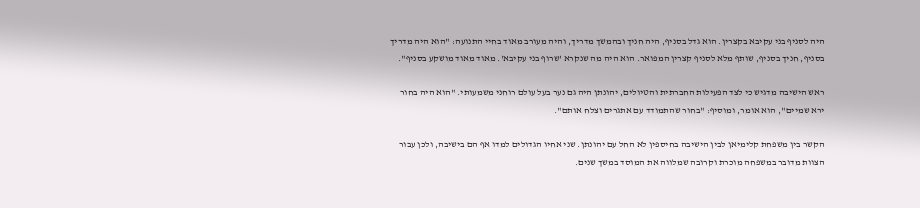היה לסניף בני עקיבא בקצרין. הוא גדל בסניף, היה חניך ובהמשך מדריך, והיה מעורב מאוד בחיי התנועה: "הוא היה מדריך בסניף, חניך בסניף, שותף מלא לסניף קצרין המפואר. הוא היה מה שנקרא 'שרוף בני עקיבא'. מאוד מאוד מושקע בסניף".

ראש הישיבה מדגיש כי לצד הפעילות החברתית והטיולים, יהונתן היה גם נער בעל עולם רוחני משמעותי. "הוא היה בחור ירא שמיים", הוא אומר, ומוסיף: "בחור שהתמודד עם אתגרים וצלח אותם".

הקשר בין משפחת קלימיאן לבין הישיבה בחיספין לא החל עם יהונתן. שני אחיו הגדולים למדו אף הם בישיבה, ולכן עבור הצוות מדובר במשפחה מוכרת וקרובה שמלווה את המוסד במשך שנים.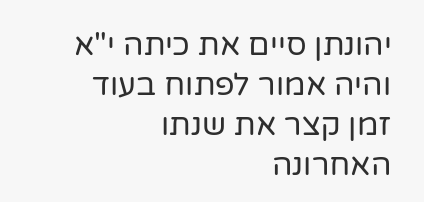יהונתן סיים את כיתה י"א והיה אמור לפתוח בעוד זמן קצר את שנתו האחרונה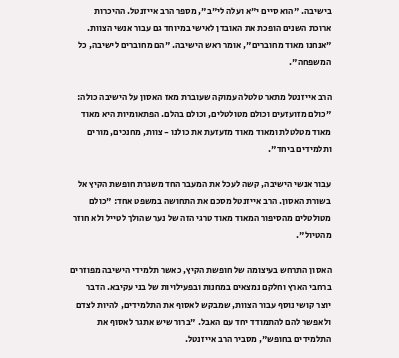בישיבה. "הוא סיים י"א ועלה לי"ב", מספר הרב אייזנטל. ההיכרות ארוכת השנים הופכת את האובדן לאישי במיוחד גם עבור אנשי הצוות. "אנחנו מאוד מחוברים", אומר ראש הישיבה. "הם מחוברים לישיבה, כל המשפחה".

הרב אייזנטל מתאר טלטלה עמוקה שעוברת מאז האסון על הישיבה כולה: "כולם מזועזעים וכולם מטולטלים, וכולם בהלם. הפתאומיות היא מאוד מאוד מטלטלת ומאוד מאוד מזעזעת את כולנו - צוות, מחנכים, מורים ותלמידים ביחד".

עבור אנשי הישיבה, קשה לעכל את המעבר החד משגרת חופשת הקיץ אל בשורת האסון. הרב אייזנטל מסכם את התחושה במשפט אחד: "כולם מטולטלים מהסיפור המאוד מאוד טרגי הזה של נער שהולך לטייל ולא חוזר מהטיול".

האסון התרחש בעיצומה של חופשת הקיץ, כאשר תלמידי הישיבה מפוזרים ברחבי הארץ וחלקם נמצאים במחנות ובפעילויות של בני עקיבא. הדבר יוצר קושי נוסף עבור הצוות, שמבקש לאסוף את התלמידים, להיות לצדם ולאפשר להם להתמודד יחד עם האבל. "ברור שיש אתגר לאסוף את התלמידים בחופש", מסביר הרב אייזנטל.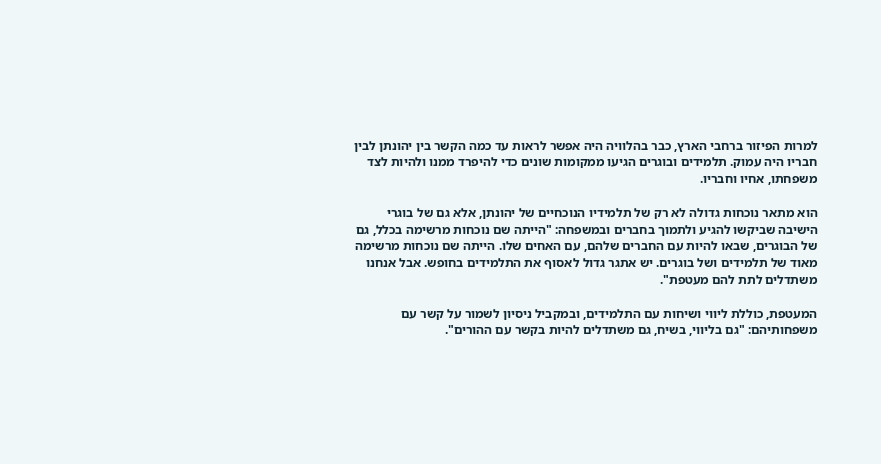למרות הפיזור ברחבי הארץ, כבר בהלוויה היה אפשר לראות עד כמה הקשר בין יהונתן לבין חבריו היה עמוק. תלמידים ובוגרים הגיעו ממקומות שונים כדי להיפרד ממנו ולהיות לצד משפחתו, אחיו וחבריו.

הוא מתאר נוכחות גדולה לא רק של תלמידיו הנוכחיים של יהונתן, אלא גם של בוגרי הישיבה שביקשו להגיע ולתמוך בחברים ובמשפחה: "הייתה שם נוכחות מרשימה בכלל, גם של הבוגרים, שבאו להיות עם החברים שלהם, עם האחים שלו. הייתה שם נוכחות מרשימה מאוד של תלמידים ושל בוגרים. יש אתגר גדול לאסוף את התלמידים בחופש. אבל אנחנו משתדלים לתת להם מעטפת".

המעטפת, כוללת ליווי ושיחות עם התלמידים, ובמקביל ניסיון לשמור על קשר עם משפחותיהם: "גם בליווי, בשיח, גם משתדלים להיות בקשר עם ההורים".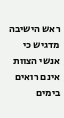ראש הישיבה מדגיש כי אנשי הצוות אינם רואים בימים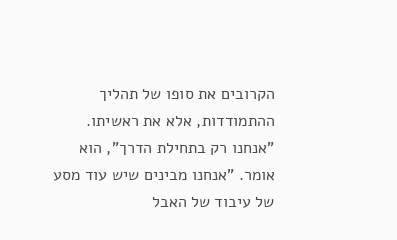הקרובים את סופו של תהליך ההתמודדות, אלא את ראשיתו. "אנחנו רק בתחילת הדרך", הוא אומר. "אנחנו מבינים שיש עוד מסע של עיבוד של האבל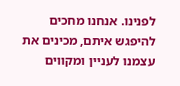לפנינו. אנחנו מחכים להיפגש איתם, מכינים את עצמנו לעניין ומקווים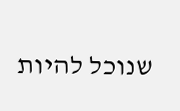שנוכל להיות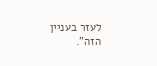לעזר בעניין הזה".